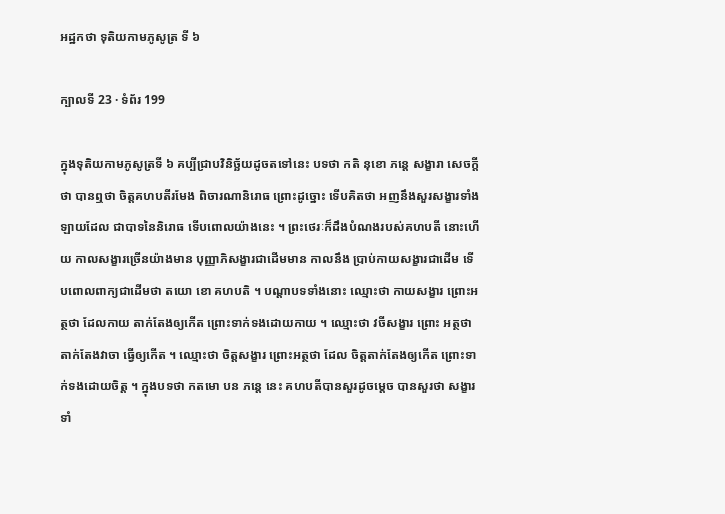អដ្ឋកថា ទុតិយកាមភូសូត្រ ទី ៦

ក្បាលទី 23 · ទំព័រ 199

ក្នុងទុតិយកាមភូសូត្រទី ៦ គប្បីជ្រាបវិនិច្ឆ័យដូចតទៅនេះ បទថា កតិ នុខោ ភន្តេ សង្ខារា សេចក្តីថា បានឮថា ចិត្តគហបតីរមែង ពិចារណានិរោធ ព្រោះដូច្នោះ ទើបគិតថា អញនឹងសួរសង្ខារទាំងឡាយដែល ជាបាទនៃនិរោធ ទើបពោលយ៉ាងនេះ ។ ព្រះថេរៈក៏ដឹងបំណងរបស់គហបតី នោះហើយ កាលសង្ខារច្រើនយ៉ាងមាន បុញ្ញាភិសង្ខារជាដើមមាន កាលនឹង ប្រាប់កាយសង្ខារជាដើម ទើបពោលពាក្យជាដើមថា តយោ ខោ គហបតិ ។ បណ្តាបទទាំងនោះ ឈ្មោះថា កាយសង្ខារ ព្រោះអត្ថថា ដែលកាយ តាក់តែងឲ្យកើត ព្រោះទាក់ទងដោយកាយ ។ ឈ្មោះថា វចីសង្ខារ ព្រោះ អត្ថថា តាក់តែងវាចា ធ្វើឲ្យកើត ។ ឈ្មោះថា ចិត្តសង្ខារ ព្រោះអត្ថថា ដែល ចិត្តតាក់តែងឲ្យកើត ព្រោះទាក់ទងដោយចិត្ត ។ ក្នុងបទថា កតមោ បន ភន្តេ នេះ គហបតីបានសួរដូចម្តេច បានសួរថា សង្ខារទាំ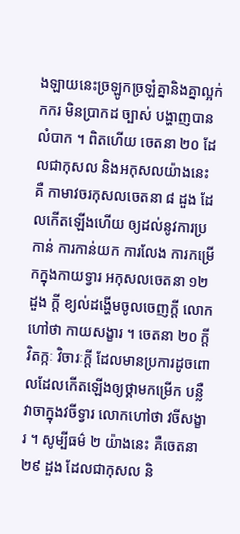ងឡាយនេះច្រឡូកច្រឡំគ្នានិងគ្នាល្អក់កករ មិនប្រាកដ ច្បាស់ បង្ហាញបានលំបាក ។ ពិតហើយ ចេតនា ២០ ដែលជាកុសល និងអកុសលយ៉ាងនេះ គឺ កាមាវចរកុសលចេតនា ៨ ដួង ដែលកើតឡើងហើយ ឲ្យដល់នូវការប្រកាន់ ការកាន់យក ការលែង ការកម្រើកក្នុងកាយទ្វារ អកុសលចេតនា ១២ ដួង ក្តី ខ្យល់ដង្ហើមចូលចេញក្តី លោកហៅថា កាយសង្ខារ ។ ចេតនា ២០ ក្តី វិតក្កៈ វិចារៈក្តី ដែលមានប្រការដូចពោលដែលកើតឡើងឲ្យថ្គាមកម្រើក បន្លឺ វាចាក្នុងវចីទ្វារ លោកហៅថា វចីសង្ខារ ។ សូម្បីធម៌ ២ យ៉ាងនេះ គឺចេតនា ២៩ ដួង ដែលជាកុសល និ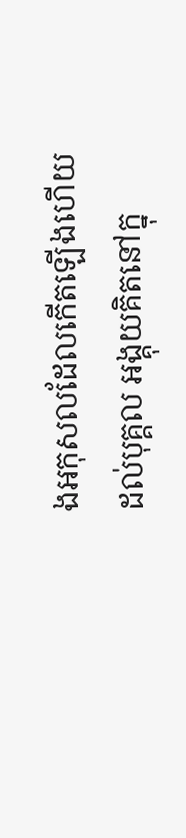ងអកុសលដែលកើតឡើងហើយ ដល់បុគ្គល អង្គុយគិតនៅក្នុ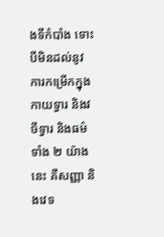ងទីកំបាំង ទោះបីមិនដល់នូវការកម្រើកក្នុងកាយទ្វារ និងវចីទ្វារ និងធម៌ទាំង ២ យ៉ាងនេះ គឺសញ្ញា និងវេទ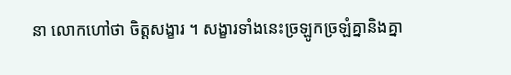នា លោកហៅថា ចិត្តសង្ខារ ។ សង្ខារទាំងនេះច្រឡូកច្រឡំគ្នានិងគ្នា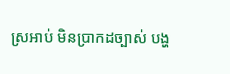ស្រអាប់ មិនប្រាកដច្បាស់ បង្ហ